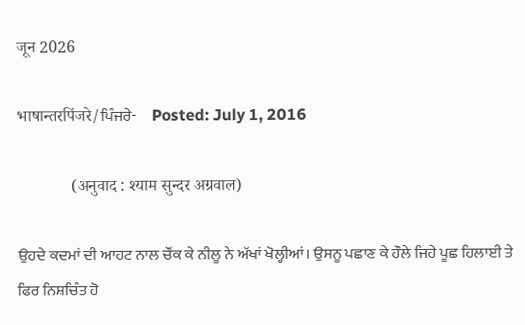जून 2026

भाषान्तरपिंजरे/ਪਿੰਜਰੇ-     Posted: July 1, 2016

             (अनुवाद : श्याम सुन्दर अग्रवाल)

ਉਹਦੇ ਕਦਮਾਂ ਦੀ ਆਹਟ ਨਾਲ ਚੌਂਕ ਕੇ ਨੀਲੂ ਨੇ ਅੱਖਾਂ ਖੋਲ੍ਹੀਆਂ। ਉਸਨੂ ਪਛਾਣ ਕੇ ਹੌਲੇ ਜਿਹੇ ਪੂਛ ਹਿਲਾਈ ਤੇ ਫਿਰ ਨਿਸ਼ਚਿੰਤ ਹੋ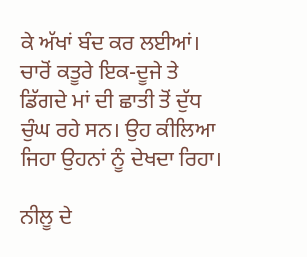ਕੇ ਅੱਖਾਂ ਬੰਦ ਕਰ ਲਈਆਂ। ਚਾਰੋਂ ਕਤੂਰੇ ਇਕ-ਦੂਜੇ ਤੇ ਡਿੱਗਦੇ ਮਾਂ ਦੀ ਛਾਤੀ ਤੋਂ ਦੁੱਧ ਚੁੰਘ ਰਹੇ ਸਨ। ਉਹ ਕੀਲਿਆ ਜਿਹਾ ਉਹਨਾਂ ਨੂੰ ਦੇਖਦਾ ਰਿਹਾ।

ਨੀਲੂ ਦੇ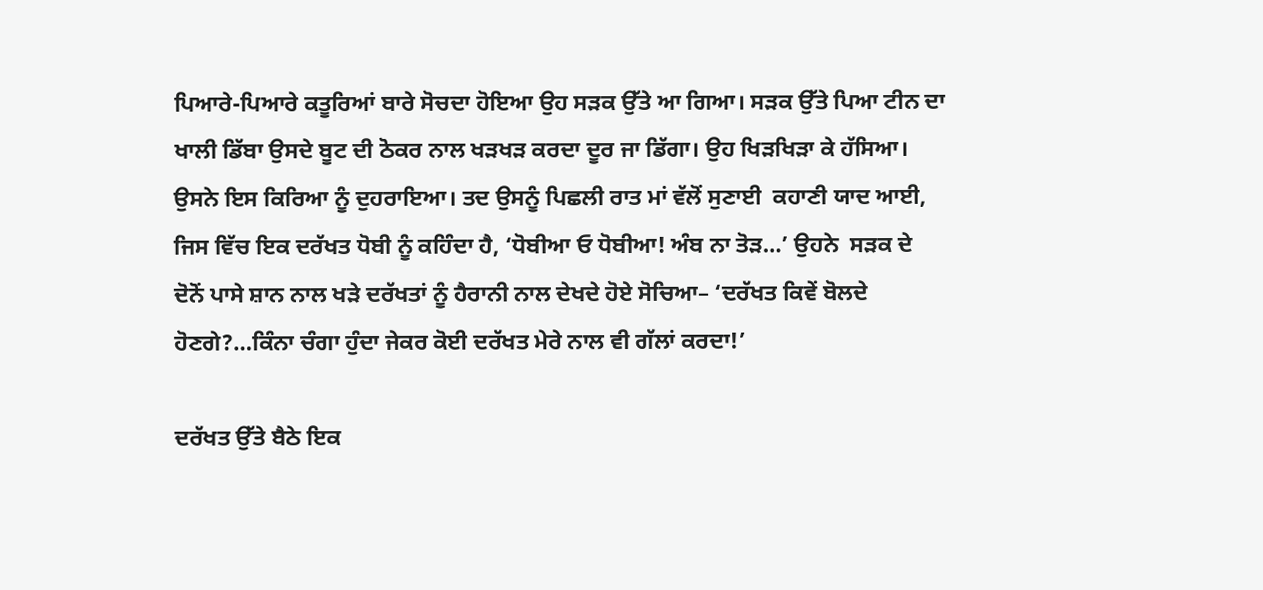ਪਿਆਰੇ-ਪਿਆਰੇ ਕਤੂਰਿਆਂ ਬਾਰੇ ਸੋਚਦਾ ਹੋਇਆ ਉਹ ਸੜਕ ਉੱਤੇ ਆ ਗਿਆ। ਸੜਕ ਉੱਤੇ ਪਿਆ ਟੀਨ ਦਾ ਖਾਲੀ ਡਿੱਬਾ ਉਸਦੇ ਬੂਟ ਦੀ ਠੋਕਰ ਨਾਲ ਖੜਖੜ ਕਰਦਾ ਦੂਰ ਜਾ ਡਿੱਗਾ। ਉਹ ਖਿਡ਼ਖਿੜਾ ਕੇ ਹੱਸਿਆ। ਉਸਨੇ ਇਸ ਕਿਰਿਆ ਨੂੰ ਦੁਹਰਾਇਆ। ਤਦ ਉਸਨੂੰ ਪਿਛਲੀ ਰਾਤ ਮਾਂ ਵੱਲੋਂ ਸੁਣਾਈ  ਕਹਾਣੀ ਯਾਦ ਆਈ, ਜਿਸ ਵਿੱਚ ਇਕ ਦਰੱਖਤ ਧੋਬੀ ਨੂੰ ਕਹਿੰਦਾ ਹੈ, ‘ਧੋਬੀਆ ਓ ਧੋਬੀਆ! ਅੰਬ ਨਾ ਤੋਡ਼…’ ਉਹਨੇ  ਸਡ਼ਕ ਦੇ ਦੋਨੋਂ ਪਾਸੇ ਸ਼ਾਨ ਨਾਲ ਖੜੇ ਦਰੱਖਤਾਂ ਨੂੰ ਹੈਰਾਨੀ ਨਾਲ ਦੇਖਦੇ ਹੋਏ ਸੋਚਿਆ– ‘ਦਰੱਖਤ ਕਿਵੇਂ ਬੋਲਦੇ ਹੋਣਗੇ?…ਕਿੰਨਾ ਚੰਗਾ ਹੁੰਦਾ ਜੇਕਰ ਕੋਈ ਦਰੱਖਤ ਮੇਰੇ ਨਾਲ ਵੀ ਗੱਲਾਂ ਕਰਦਾ!’

ਦਰੱਖਤ ਉੱਤੇ ਬੈਠੇ ਇਕ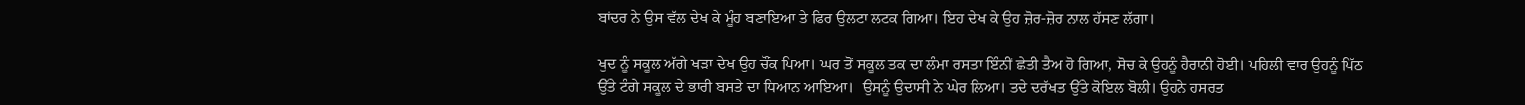ਬਾਂਦਰ ਨੇ ਉਸ ਵੱਲ ਦੇਖ ਕੇ ਮੂੰਹ ਬਣਾਇਆ ਤੇ ਫਿਰ ਉਲਟਾ ਲਟਕ ਗਿਆ। ਇਹ ਦੇਖ ਕੇ ਉਹ ਜ਼ੋਰ-ਜ਼ੋਰ ਨਾਲ ਹੱਸਣ ਲੱਗਾ।

ਖੁਦ ਨੂੰ ਸਕੂਲ ਅੱਗੇ ਖੜਾ ਦੇਖ ਉਹ ਚੌਂਕ ਪਿਆ। ਘਰ ਤੋਂ ਸਕੂਲ ਤਕ ਦਾ ਲੰਮਾ ਰਸਤਾ ਇੰਨੀਂ ਛੇਤੀ ਤੈਅ ਹੋ ਗਿਆ, ਸੋਚ ਕੇ ਉਹਨੂੰ ਹੈਰਾਨੀ ਹੋਈ। ਪਹਿਲੀ ਵਾਰ ਉਹਨੂੰ ਪਿੱਠ ਉੱਤੇ ਟੰਗੇ ਸਕੂਲ ਦੇ ਭਾਰੀ ਬਸਤੇ ਦਾ ਧਿਆਨ ਆਇਆ।  ਉਸਨੂੰ ਉਦਾਸੀ ਨੇ ਘੇਰ ਲਿਆ। ਤਦੇ ਦਰੱਖਤ ਉੱਤੇ ਕੋਇਲ ਬੋਲੀ। ਉਹਨੇ ਹਸਰਤ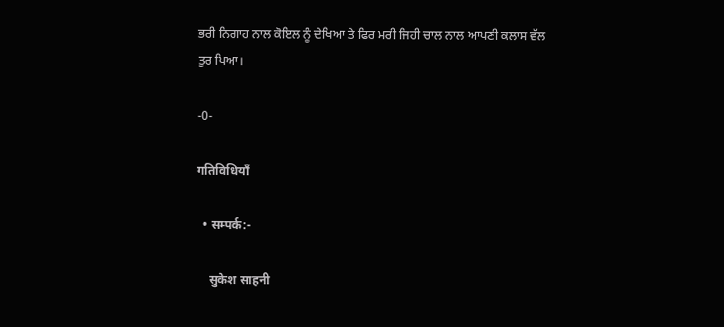ਭਰੀ ਨਿਗਾਹ ਨਾਲ ਕੋਇਲ ਨੂੰ ਦੇਖਿਆ ਤੇ ਫਿਰ ਮਰੀ ਜਿਹੀ ਚਾਲ ਨਾਲ ਆਪਣੀ ਕਲਾਸ ਵੱਲ ਤੁਰ ਪਿਆ।

-0-

गतिविधियाँ

  • सम्पर्क:-

    सुकेश साहनी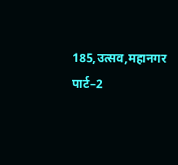185,उत्सव,महानगर पार्ट–2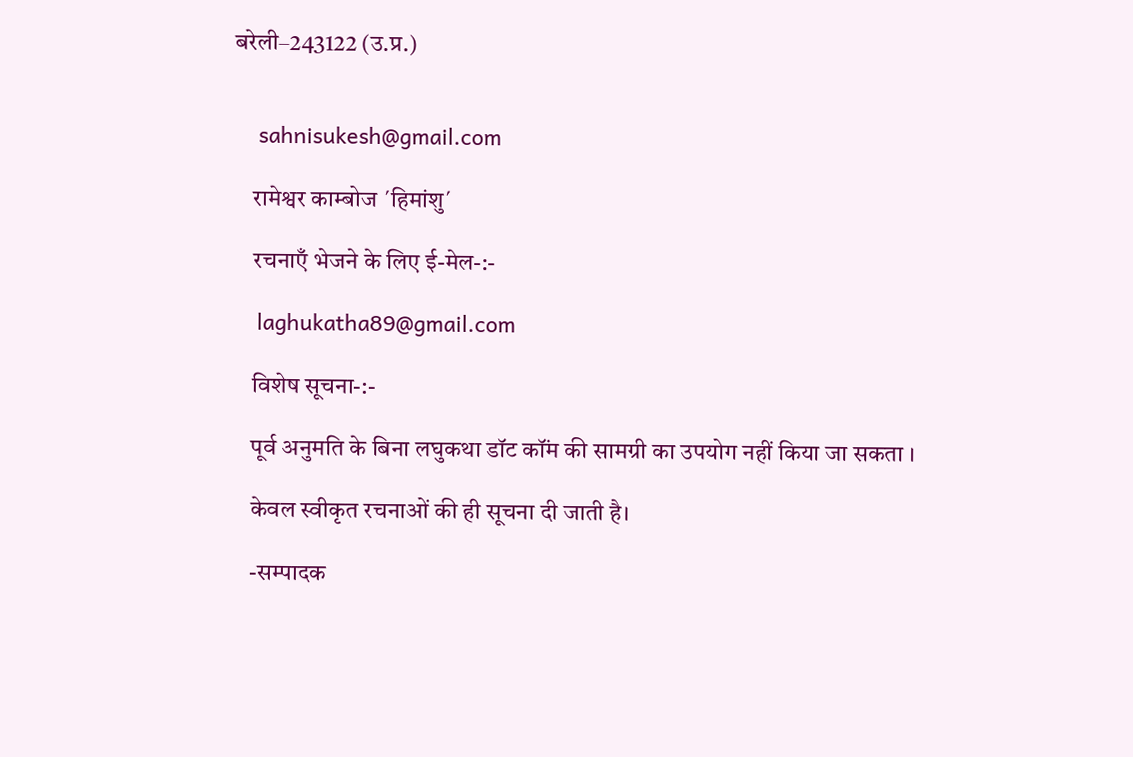बरेली–243122 (उ.प्र.)


    sahnisukesh@gmail.com

    रामेश्वर काम्बोज ´हिमांशु´

    रचनाएँ भेजने के लिए ई-मेल-:-

    laghukatha89@gmail.com

    विशेष सूचना-:-

    पूर्व अनुमति के बिना लघुकथा डॉट कॉंम की सामग्री का उपयोग नहीं किया जा सकता ।

    केवल स्वीकृत रचनाओं की ही सूचना दी जाती है।

    -सम्पादक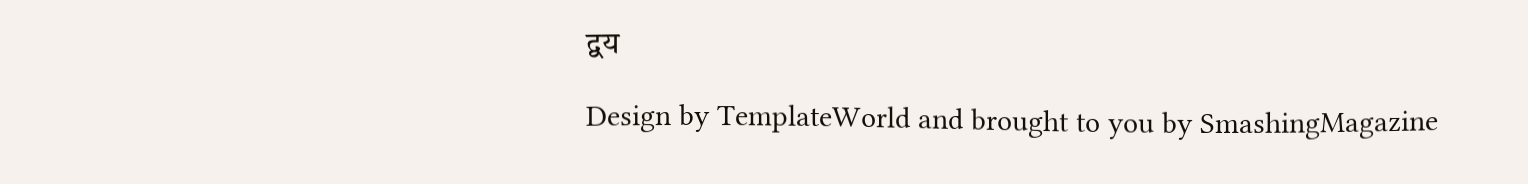द्वय

Design by TemplateWorld and brought to you by SmashingMagazine